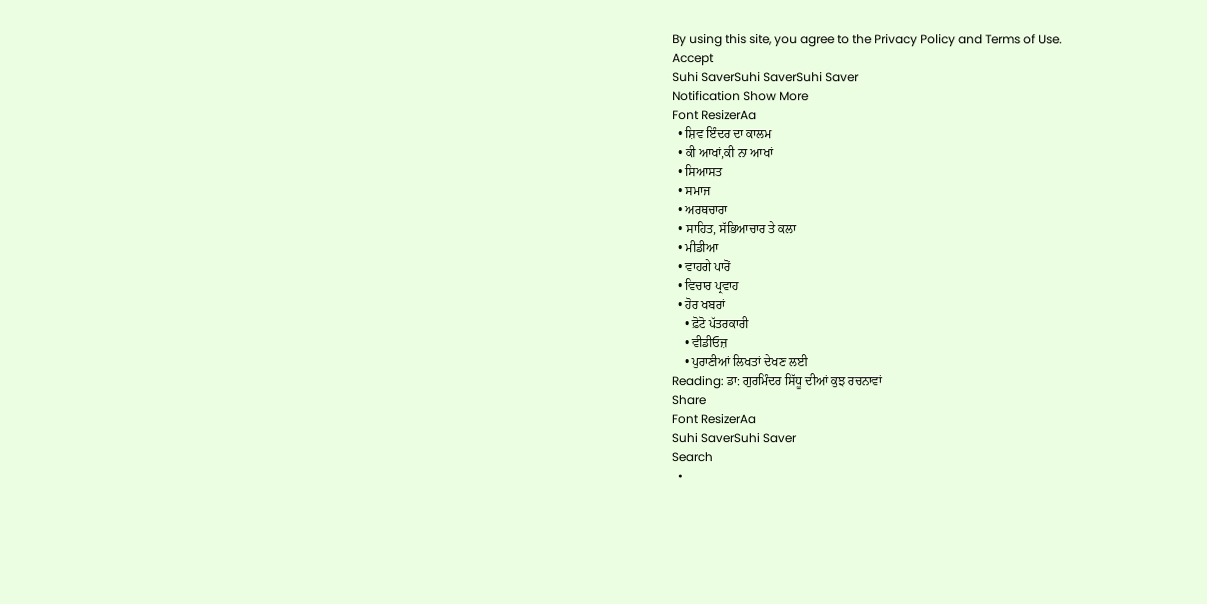By using this site, you agree to the Privacy Policy and Terms of Use.
Accept
Suhi SaverSuhi SaverSuhi Saver
Notification Show More
Font ResizerAa
  • ਸ਼ਿਵ ਇੰਦਰ ਦਾ ਕਾਲਮ
  • ਕੀ ਆਖਾਂ,ਕੀ ਨਾ ਆਖਾਂ
  • ਸਿਆਸਤ
  • ਸਮਾਜ
  • ਅਰਥਚਾਰਾ
  • ਸਾਹਿਤ, ਸੱਭਿਆਚਾਰ ਤੇ ਕਲਾ
  • ਮੀਡੀਆ
  • ਵਾਹਗੇ ਪਾਰੋਂ
  • ਵਿਚਾਰ ਪ੍ਰਵਾਹ
  • ਹੋਰ ਖਬਰਾਂ
    • ਫ਼ੋਟੋ ਪੱਤਰਕਾਰੀ
    • ਵੀਡੀਓਜ਼
    • ਪੁਰਾਣੀਆਂ ਲਿਖਤਾਂ ਦੇਖਣ ਲਈ
Reading: ਡਾ: ਗੁਰਮਿੰਦਰ ਸਿੱਧੂ ਦੀਆਂ ਕੁਝ ਰਚਨਾਵਾਂ
Share
Font ResizerAa
Suhi SaverSuhi Saver
Search
  •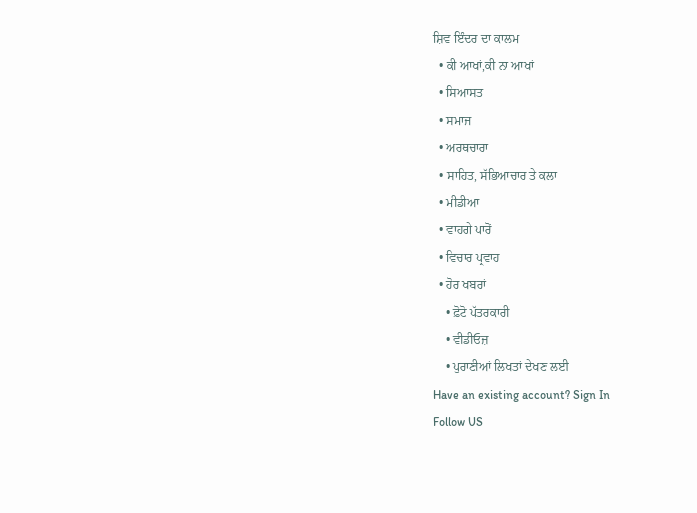ਸ਼ਿਵ ਇੰਦਰ ਦਾ ਕਾਲਮ
  • ਕੀ ਆਖਾਂ,ਕੀ ਨਾ ਆਖਾਂ
  • ਸਿਆਸਤ
  • ਸਮਾਜ
  • ਅਰਥਚਾਰਾ
  • ਸਾਹਿਤ, ਸੱਭਿਆਚਾਰ ਤੇ ਕਲਾ
  • ਮੀਡੀਆ
  • ਵਾਹਗੇ ਪਾਰੋਂ
  • ਵਿਚਾਰ ਪ੍ਰਵਾਹ
  • ਹੋਰ ਖਬਰਾਂ
    • ਫ਼ੋਟੋ ਪੱਤਰਕਾਰੀ
    • ਵੀਡੀਓਜ਼
    • ਪੁਰਾਣੀਆਂ ਲਿਖਤਾਂ ਦੇਖਣ ਲਈ
Have an existing account? Sign In
Follow US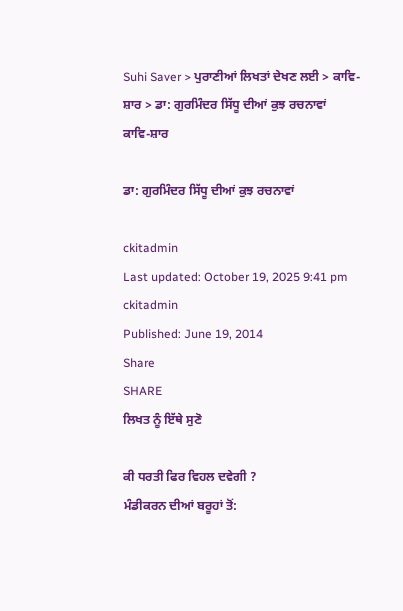Suhi Saver > ਪੁਰਾਣੀਆਂ ਲਿਖਤਾਂ ਦੇਖਣ ਲਈ > ਕਾਵਿ-ਸ਼ਾਰ > ਡਾ: ਗੁਰਮਿੰਦਰ ਸਿੱਧੂ ਦੀਆਂ ਕੁਝ ਰਚਨਾਵਾਂ
ਕਾਵਿ-ਸ਼ਾਰ

ਡਾ: ਗੁਰਮਿੰਦਰ ਸਿੱਧੂ ਦੀਆਂ ਕੁਝ ਰਚਨਾਵਾਂ

ckitadmin
Last updated: October 19, 2025 9:41 pm
ckitadmin
Published: June 19, 2014
Share
SHARE
ਲਿਖਤ ਨੂੰ ਇੱਥੇ ਸੁਣੋ

ਕੀ ਧਰਤੀ ਫਿਰ ਵਿਹਲ ਦਵੇਗੀ ?
ਮੰਡੀਕਰਨ ਦੀਆਂ ਬਰੂਹਾਂ ਤੋਂ: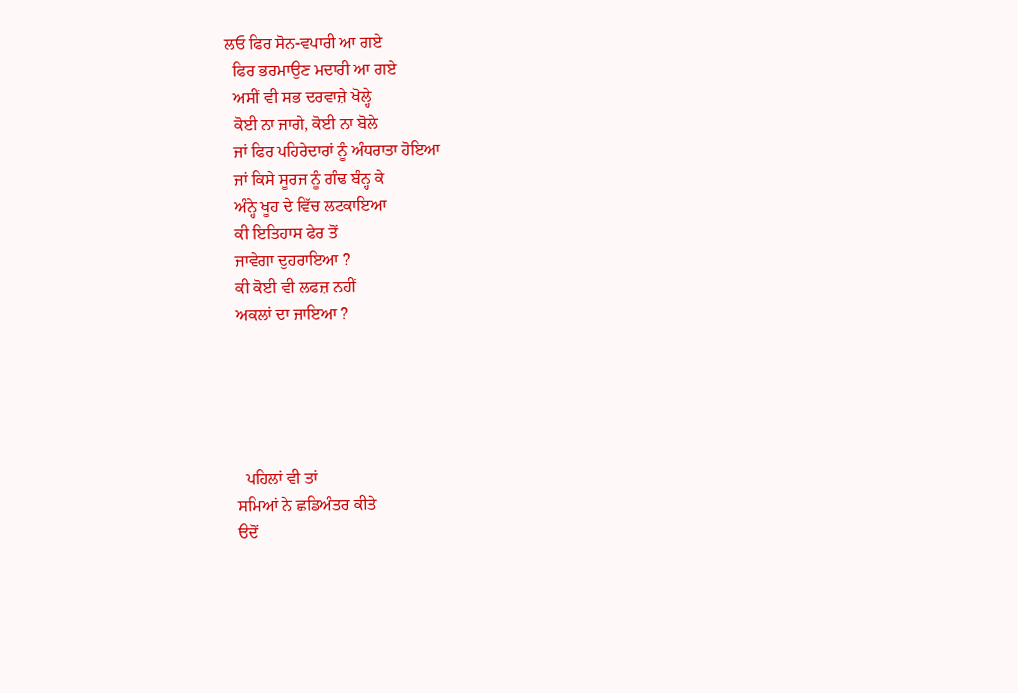ਲਓ ਫਿਰ ਸੋਨ-ਵਪਾਰੀ ਆ ਗਏ
  ਫਿਰ ਭਰਮਾਉਣ ਮਦਾਰੀ ਆ ਗਏ
  ਅਸੀਂ ਵੀ ਸਭ ਦਰਵਾਜ਼ੇ ਖੋਲ੍ਹੇ
  ਕੋਈ ਨਾ ਜਾਗੇ, ਕੋਈ ਨਾ ਬੋਲੇ
  ਜਾਂ ਫਿਰ ਪਹਿਰੇਦਾਰਾਂ ਨੂੰ ਅੰਧਰਾਤਾ ਹੋਇਆ
  ਜਾਂ ਕਿਸੇ ਸੂਰਜ ਨੂੰ ਗੰਢ ਬੰਨ੍ਹ ਕੇ
  ਅੰਨ੍ਹੇ ਖੂਹ ਦੇ ਵਿੱਚ ਲਟਕਾਇਆ
  ਕੀ ਇਤਿਹਾਸ ਫੇਰ ਤੋਂ
  ਜਾਵੇਗਾ ਦੁਹਰਾਇਆ ?
  ਕੀ ਕੋਈ ਵੀ ਲਫਜ਼ ਨਹੀਂ
  ਅਕਲਾਂ ਦਾ ਜਾਇਆ ?





    ਪਹਿਲਾਂ ਵੀ ਤਾਂ
  ਸਮਿਆਂ ਨੇ ਛਡਿਅੰਤਰ ਕੀਤੇ
  ੳਦੋਂ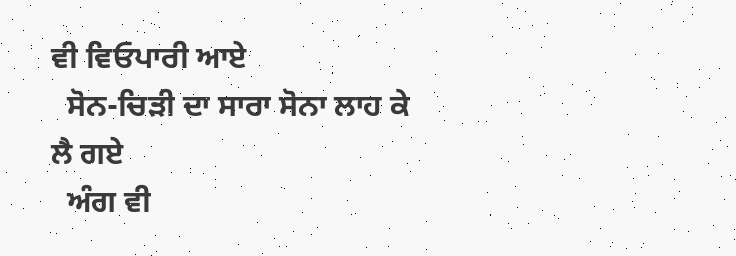ਵੀ ਵਿਓਪਾਰੀ ਆਏ
  ਸੋਨ-ਚਿੜੀ ਦਾ ਸਾਰਾ ਸੋਨਾ ਲਾਹ ਕੇ ਲੈ ਗਏ
  ਅੰਗ ਵੀ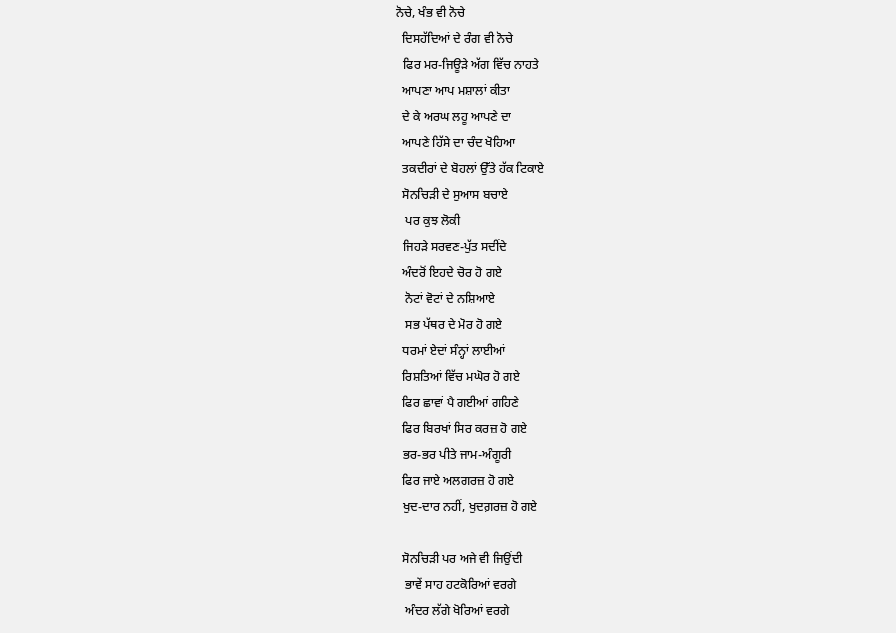ਨੋਚੇ, ਖੰਭ ਵੀ ਨੋਚੇ
  ਦਿਸਹੱਦਿਆਂ ਦੇ ਰੰਗ ਵੀ ਨੋਚੇ
  ਫਿਰ ਮਰ-ਜਿਊੜੇ ਅੱਗ ਵਿੱਚ ਨਾਹਤੇ
  ਆਪਣਾ ਆਪ ਮਸ਼ਾਲਾਂ ਕੀਤਾ
  ਦੇ ਕੇ ਅਰਘ ਲਹੂ ਆਪਣੇ ਦਾ
  ਆਪਣੇ ਹਿੱਸੇ ਦਾ ਚੰਦ ਖੋਹਿਆ
  ਤਕਦੀਰਾਂ ਦੇ ਬੋਹਲਾਂ ਉੱਤੇ ਹੱਕ ਟਿਕਾਏ
  ਸੋਨਚਿੜੀ ਦੇ ਸੁਆਸ ਬਚਾਏ
   ਪਰ ਕੁਝ ਲੋਕੀ
  ਜਿਹੜੇ ਸਰਵਣ-ਪੁੱਤ ਸਦੀਂਦੇ
  ਅੰਦਰੋਂ ਇਹਦੇ ਚੋਰ ਹੋ ਗਏ
   ਨੋਟਾਂ ਵੋਟਾਂ ਦੇ ਨਸ਼ਿਆਏ
   ਸਭ ਪੱਥਰ ਦੇ ਮੋਰ ਹੋ ਗਏ
  ਧਰਮਾਂ ਏਦਾਂ ਸੰਨ੍ਹਾਂ ਲਾਈਆਂ
  ਰਿਸ਼ਤਿਆਂ ਵਿੱਚ ਮਘੋਰ ਹੋ ਗਏ
  ਫਿਰ ਛਾਵਾਂ ਪੈ ਗਈਆਂ ਗਹਿਣੇ
  ਫਿਰ ਬਿਰਖਾਂ ਸਿਰ ਕਰਜ਼ ਹੋ ਗਏ
  ਭਰ-ਭਰ ਪੀਤੇ ਜਾਮ-ਅੰਗੂਰੀ
  ਫਿਰ ਜਾਏ ਅਲਗਰਜ਼ ਹੋ ਗਏ
  ਖੁਦ-ਦਾਰ ਨਹੀਂ, ਖੁਦਗ਼ਰਜ਼ ਹੋ ਗਏ

  ਸੋਨਚਿੜੀ ਪਰ ਅਜੇ ਵੀ ਜਿਉਂਦੀ
   ਭਾਵੇਂ ਸਾਹ ਹਟਕੋਰਿਆਂ ਵਰਗੇ
   ਅੰਦਰ ਲੱਗੇ ਖੋਰਿਆਂ ਵਰਗੇ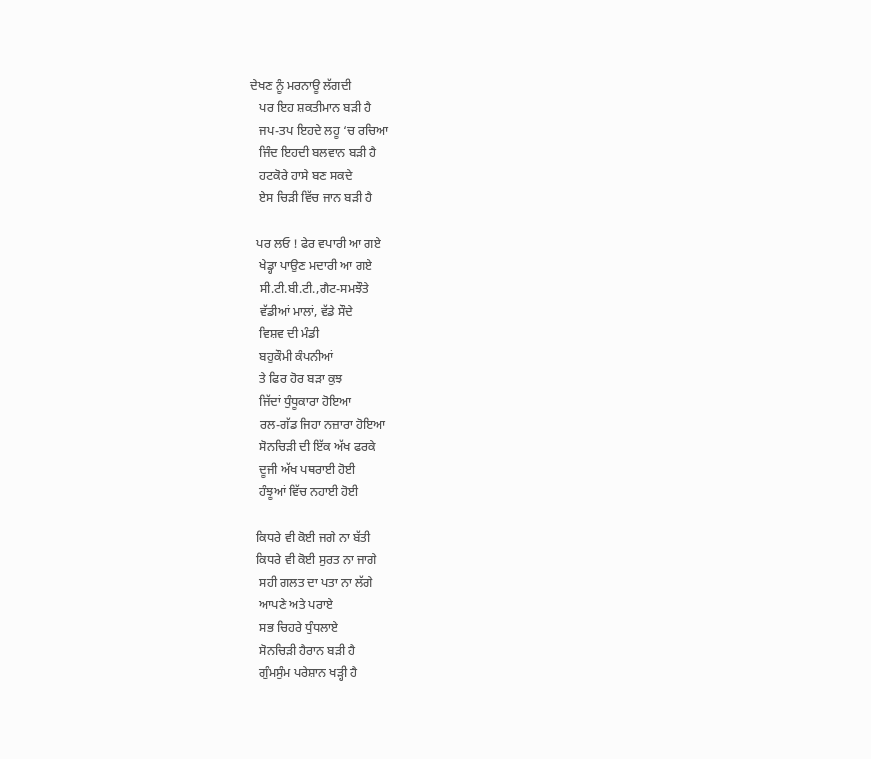ਦੇਖਣ ਨੂੰ ਮਰਨਾਊ ਲੱਗਦੀ
   ਪਰ ਇਹ ਸ਼ਕਤੀਮਾਨ ਬੜੀ ਹੈ
   ਜਪ-ਤਪ ਇਹਦੇ ਲਹੂ ‘ਚ ਰਚਿਆ
   ਜਿੰਦ ਇਹਦੀ ਬਲਵਾਨ ਬੜੀ ਹੈ
   ਹਟਕੋਰੇ ਹਾਸੇ ਬਣ ਸਕਦੇ
   ਏਸ ਚਿੜੀ ਵਿੱਚ ਜਾਨ ਬੜੀ ਹੈ

  ਪਰ ਲਓ ! ਫੇਰ ਵਪਾਰੀ ਆ ਗਏ
   ਖੇਡ੍ਹਾ ਪਾਉਣ ਮਦਾਰੀ ਆ ਗਏ
   ਸੀ.ਟੀ.ਬੀ.ਟੀ.,ਗੈਟ-ਸਮਝੌਤੇ
   ਵੱਡੀਆਂ ਮਾਲਾਂ, ਵੱਡੇ ਸੌਦੇ
   ਵਿਸ਼ਵ ਦੀ ਮੰਡੀ
   ਬਹੁਕੌਮੀ ਕੰਪਨੀਆਂ
   ਤੇ ਫਿਰ ਹੋਰ ਬੜਾ ਕੁਝ
   ਜਿੱਦਾਂ ਧੁੰਧੂਕਾਰਾ ਹੋਇਆ
   ਰਲ-ਗੱਡ ਜਿਹਾ ਨਜ਼ਾਰਾ ਹੋਇਆ
   ਸੋਨਚਿੜੀ ਦੀ ਇੱਕ ਅੱਖ ਫਰਕੇ
   ਦੂਜੀ ਅੱਖ ਪਥਰਾਈ ਹੋਈ
   ਹੰਝੂਆਂ ਵਿੱਚ ਨਹਾਈ ਹੋਈ

  ਕਿਧਰੇ ਵੀ ਕੋਈ ਜਗੇ ਨਾ ਬੱਤੀ
  ਕਿਧਰੇ ਵੀ ਕੋਈ ਸੁਰਤ ਨਾ ਜਾਗੇ
   ਸਹੀ ਗਲਤ ਦਾ ਪਤਾ ਨਾ ਲੱਗੇ
   ਆਪਣੇ ਅਤੇ ਪਰਾਏ
   ਸਭ ਚਿਹਰੇ ਧੁੰਧਲਾਏ
   ਸੋਨਚਿੜੀ ਹੈਰਾਨ ਬੜੀ ਹੈ
   ਗੁੰਮਸੁੰਮ ਪਰੇਸ਼ਾਨ ਖੜ੍ਹੀ ਹੈ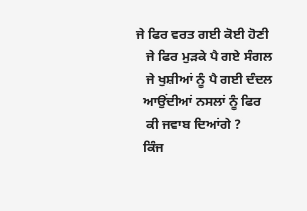ਜੇ ਫਿਰ ਵਰਤ ਗਈ ਕੋਈ ਹੋਣੀ
   ਜੇ ਫਿਰ ਮੁੜਕੇ ਪੈ ਗਏ ਸੰਗਲ
   ਜੇ ਖੁਸ਼ੀਆਂ ਨੂੰ ਪੈ ਗਈ ਦੰਦਲ
  ਆਉਂਦੀਆਂ ਨਸਲਾਂ ਨੂੰ ਫਿਰ
   ਕੀ ਜਵਾਬ ਦਿਆਂਗੇ ?
  ਕਿੰਜ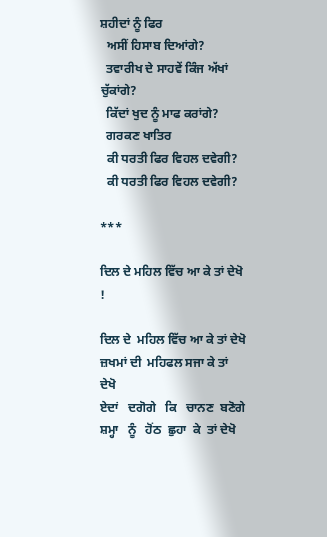ਸ਼ਹੀਦਾਂ ਨੂੰ ਫਿਰ
  ਅਸੀਂ ਹਿਸਾਬ ਦਿਆਂਗੇ?
  ਤਵਾਰੀਖ ਦੇ ਸਾਹਵੇਂ ਕਿੰਜ ਅੱਖਾਂ ਚੁੱਕਾਂਗੇ?
  ਕਿੱਦਾਂ ਖੁਦ ਨੂੰ ਮਾਫ ਕਰਾਂਗੇ?
  ਗਰਕਣ ਖਾਤਿਰ
  ਕੀ ਧਰਤੀ ਫਿਰ ਵਿਹਲ ਦਵੇਗੀ?
  ਕੀ ਧਰਤੀ ਫਿਰ ਵਿਹਲ ਦਵੇਗੀ?

***

ਦਿਲ ਦੇ ਮਹਿਲ ਵਿੱਚ ਆ ਕੇ ਤਾਂ ਦੇਖੋ !

ਦਿਲ ਦੇ  ਮਹਿਲ ਵਿੱਚ ਆ ਕੇ ਤਾਂ ਦੇਖੋ
ਜ਼ਖਮਾਂ ਦੀ  ਮਹਿਫਲ ਸਜਾ ਕੇ ਤਾਂ ਦੇਖੋ
ਏਦਾਂ   ਦਗੋਗੇ   ਕਿ   ਚਾਨਣ  ਬਣੋਗੇ
ਸ਼ਮ੍ਹਾ   ਨੂੰ   ਹੋਂਠ  ਛੁਹਾ  ਕੇ  ਤਾਂ ਦੇਖੋ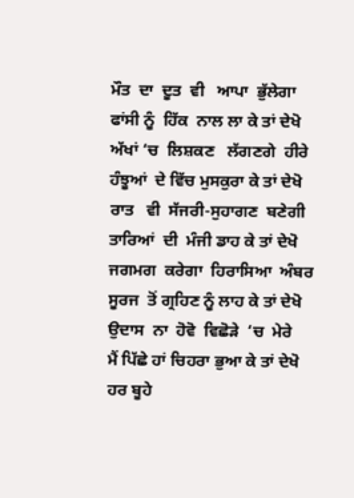ਮੌਤ  ਦਾ  ਦੂਤ  ਵੀ   ਆਪਾ  ਭੁੱਲੇਗਾ
ਫਾਂਸੀ ਨੂੰ  ਹਿੱਕ  ਨਾਲ ਲਾ ਕੇ ਤਾਂ ਦੇਖੋ
ਅੱਖਾਂ ‘ਚ  ਲਿਸ਼ਕਣ   ਲੱਗਣਗੇ  ਹੀਰੇ
ਹੰਝੂਆਂ  ਦੇ ਵਿੱਚ ਮੁਸਕੁਰਾ ਕੇ ਤਾਂ ਦੇਖੋ
ਰਾਤ   ਵੀ  ਸੱਜਰੀ-ਸੁਹਾਗਣ  ਬਣੇਗੀ
ਤਾਰਿਆਂ  ਦੀ  ਮੰਜੀ ਡਾਹ ਕੇ ਤਾਂ ਦੇਖੋ
ਜਗਮਗ  ਕਰੇਗਾ  ਹਿਰਾਸਿਆ  ਅੰਬਰ
ਸੂਰਜ  ਤੋਂ ਗ੍ਰਹਿਣ ਨੂੰ ਲਾਹ ਕੇ ਤਾਂ ਦੇਖੋ
ਉਦਾਸ  ਨਾ  ਹੋਵੋ  ਵਿਛੋੜੇ  ‘ਚ  ਮੇਰੇ
ਮੈਂ ਪਿੱਛੇ ਹਾਂ ਚਿਹਰਾ ਭੁਆ ਕੇ ਤਾਂ ਦੇਖੋ
ਹਰ ਬੂਹੇ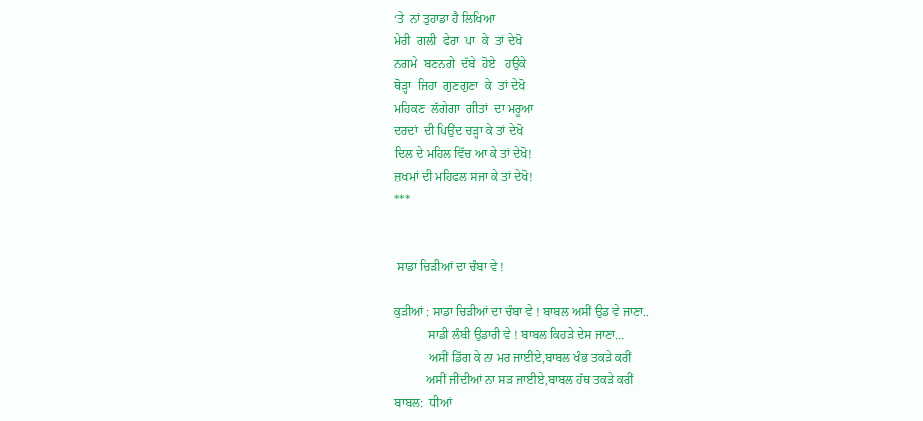‘ਤੇ  ਨਾਂ ਤੁਹਾਡਾ ਹੈ ਲਿਖਿਆ
ਮੇਰੀ  ਗਲੀ  ਫੇਰਾ  ਪਾ  ਕੇ  ਤਾਂ ਦੇਖੋ
ਨਗਮੇ  ਬਣਨਗੇ  ਦੱਬੇ  ਹੋਏ   ਹਉਕੇ
ਥੋੜ੍ਹਾ  ਜਿਹਾ  ਗੁਣਗੁਣਾ  ਕੇ  ਤਾਂ ਦੇਖੋ
ਮਹਿਕਣ  ਲੱਗੇਗਾ  ਗੀਤਾਂ  ਦਾ ਮਰੂਆ
ਦਰਦਾਂ  ਦੀ ਪਿਉਂਦ ਚੜ੍ਹਾ ਕੇ ਤਾਂ ਦੇਖੋ
ਦਿਲ ਦੇ ਮਹਿਲ ਵਿੱਚ ਆ ਕੇ ਤਾਂ ਦੇਖੋ!
ਜ਼ਖਮਾਂ ਦੀ ਮਹਿਫਲ ਸਜਾ ਕੇ ਤਾਂ ਦੇਖੋ!
***


 ਸਾਡਾ ਚਿੜੀਆਂ ਦਾ ਚੰਬਾ ਵੇ !

ਕੁੜੀਆਂ : ਸਾਡਾ ਚਿੜੀਆਂ ਦਾ ਚੰਬਾ ਵੇ ! ਬਾਬਲ ਅਸੀਂ ਉਡ ਵੇ ਜਾਣਾ..
           ਸਾਡੀ ਲੰਬੀ ਉਡਾਰੀ ਵੇ ! ਬਾਬਲ ਕਿਹੜੇ ਦੇਸ ਜਾਣਾ…
           ਅਸੀਂ ਡਿੱਗ ਕੇ ਨਾ ਮਰ ਜਾਈਏ,ਬਾਬਲ ਖੰਭ ਤਕੜੇ ਕਰੀਂ
          ਅਸੀਂ ਜੀਂਦੀਆਂ ਨਾ ਸੜ ਜਾਈਏ,ਬਾਬਲ ਹੱਥ ਤਕੜੇ ਕਰੀਂ
ਬਾਬਲ:  ਧੀਆਂ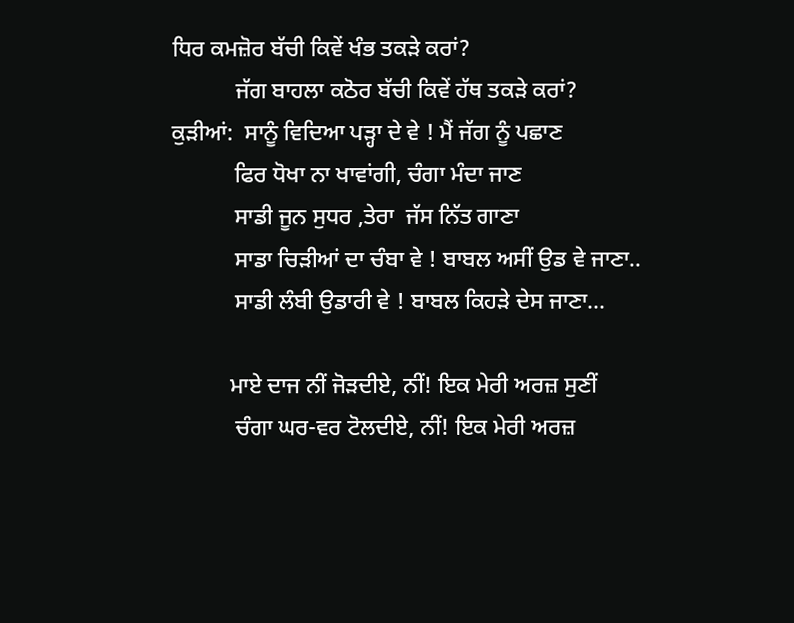ਧਿਰ ਕਮਜ਼ੋਰ ਬੱਚੀ ਕਿਵੇਂ ਖੰਭ ਤਕੜੇ ਕਰਾਂ?
           ਜੱਗ ਬਾਹਲਾ ਕਠੋਰ ਬੱਚੀ ਕਿਵੇਂ ਹੱਥ ਤਕੜੇ ਕਰਾਂ?
ਕੁੜੀਆਂ:  ਸਾਨੂੰ ਵਿਦਿਆ ਪੜ੍ਹਾ ਦੇ ਵੇ ! ਮੈਂ ਜੱਗ ਨੂੰ ਪਛਾਣ
           ਫਿਰ ਧੋਖਾ ਨਾ ਖਾਵਾਂਗੀ, ਚੰਗਾ ਮੰਦਾ ਜਾਣ
           ਸਾਡੀ ਜੂਨ ਸੁਧਰ ,ਤੇਰਾ  ਜੱਸ ਨਿੱਤ ਗਾਣਾ
           ਸਾਡਾ ਚਿੜੀਆਂ ਦਾ ਚੰਬਾ ਵੇ ! ਬਾਬਲ ਅਸੀਂ ਉਡ ਵੇ ਜਾਣਾ..
           ਸਾਡੀ ਲੰਬੀ ਉਡਾਰੀ ਵੇ ! ਬਾਬਲ ਕਿਹੜੇ ਦੇਸ ਜਾਣਾ…

          ਮਾਏ ਦਾਜ ਨੀਂ ਜੋੜਦੀਏ, ਨੀਂ! ਇਕ ਮੇਰੀ ਅਰਜ਼ ਸੁਣੀਂ
           ਚੰਗਾ ਘਰ-ਵਰ ਟੋਲਦੀਏ, ਨੀਂ! ਇਕ ਮੇਰੀ ਅਰਜ਼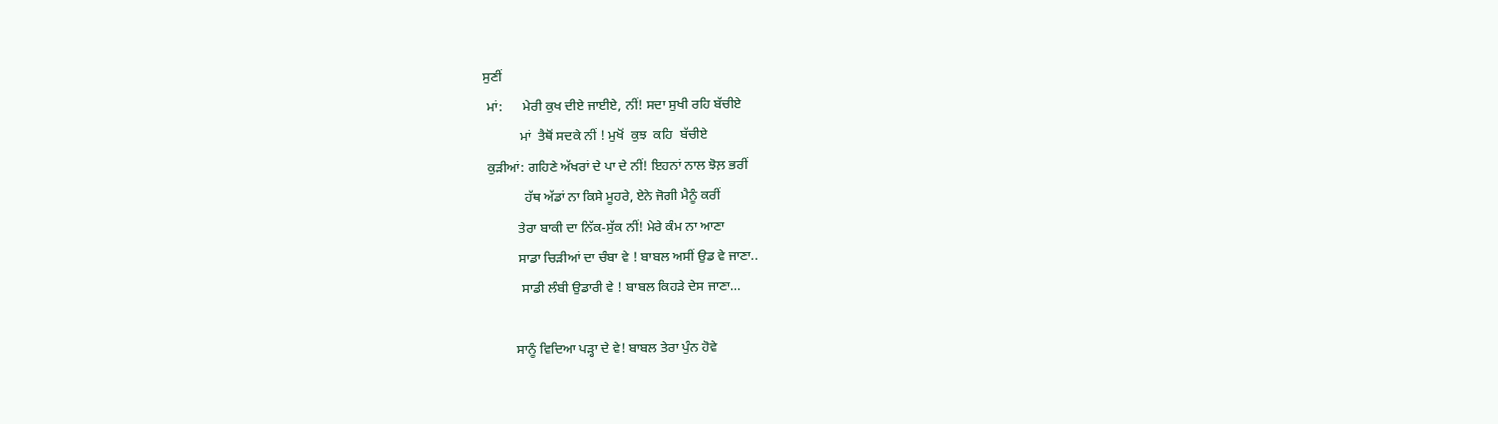ਸੁਣੀਂ
 ਮਾਂ:      ਮੇਰੀ ਕੁਖ ਦੀਏ ਜਾਈਏ, ਨੀਂ! ਸਦਾ ਸੁਖੀ ਰਹਿ ਬੱਚੀਏ
           ਮਾਂ  ਤੈਥੋਂ ਸਦਕੇ ਨੀਂ ! ਮੁਖੋਂ  ਕੁਝ  ਕਹਿ  ਬੱਚੀਏ
 ਕੁੜੀਆਂ: ਗਹਿਣੇ ਅੱਖਰਾਂ ਦੇ ਪਾ ਦੇ ਨੀਂ! ਇਹਨਾਂ ਨਾਲ ਝੋਲ਼ ਭਰੀਂ
            ਹੱਥ ਅੱਡਾਂ ਨਾ ਕਿਸੇ ਮੂਹਰੇ, ਏਨੇ ਜੋਗੀ ਮੈਨੂੰ ਕਰੀਂ
          ਤੇਰਾ ਬਾਕੀ ਦਾ ਨਿੱਕ-ਸੁੱਕ ਨੀਂ! ਮੇਰੇ ਕੰਮ ਨਾ ਆਣਾ
          ਸਾਡਾ ਚਿੜੀਆਂ ਦਾ ਚੰਬਾ ਵੇ ! ਬਾਬਲ ਅਸੀਂ ਉਡ ਵੇ ਜਾਣਾ..
           ਸਾਡੀ ਲੰਬੀ ਉਡਾਰੀ ਵੇ ! ਬਾਬਲ ਕਿਹੜੇ ਦੇਸ ਜਾਣਾ…

         ਸਾਨੂੰ ਵਿਦਿਆ ਪੜ੍ਹਾ ਦੇ ਵੇ! ਬਾਬਲ ਤੇਰਾ ਪੁੰਨ ਹੋਵੇ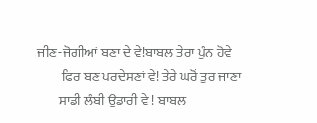ਜੀਣ-ਜੋਗੀਆਂ ਬਣਾ ਦੇ ਵੇ!ਬਾਬਲ ਤੇਰਾ ਪੁੰਨ ਹੋਵੇ
         ਫਿਰ ਬਣ ਪਰਦੇਸਣਾਂ ਵੇ! ਤੇਰੇ ਘਰੋਂ ਤੁਰ ਜਾਣਾ
        ਸਾਡੀ ਲੰਬੀ ਉਡਾਰੀ ਵੇ ! ਬਾਬਲ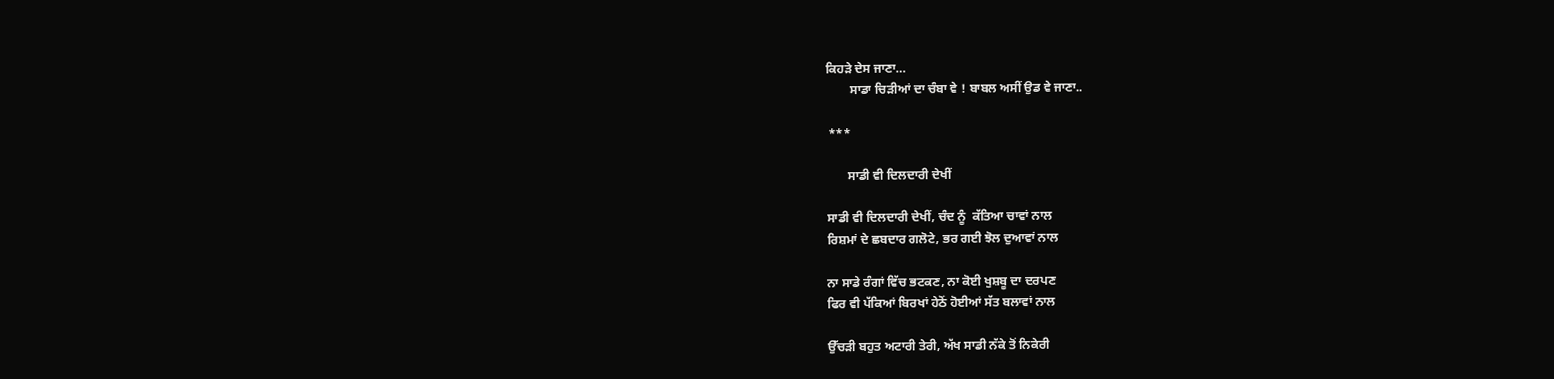ਕਿਹੜੇ ਦੇਸ ਜਾਣਾ…
        ਸਾਡਾ ਚਿੜੀਆਂ ਦਾ ਚੰਬਾ ਵੇ ! ਬਾਬਲ ਅਸੀਂ ਉਡ ਵੇ ਜਾਣਾ..

 ***

       ਸਾਡੀ ਵੀ ਦਿਲਦਾਰੀ ਦੇਖੀਂ

ਸਾਡੀ ਵੀ ਦਿਲਦਾਰੀ ਦੇਖੀਂ, ਚੰਦ ਨੂੰ  ਕੱਤਿਆ ਚਾਵਾਂ ਨਾਲ
ਰਿਸ਼ਮਾਂ ਦੇ ਛਬਦਾਰ ਗਲੋਟੇ, ਭਰ ਗਈ ਝੋਲ ਦੁਆਵਾਂ ਨਾਲ

ਨਾ ਸਾਡੇ ਰੰਗਾਂ ਵਿੱਚ ਭਟਕਣ, ਨਾ ਕੋਈ ਖੁਸ਼ਬੂ ਦਾ ਦਰਪਣ
ਫਿਰ ਵੀ ਪੱਕਿਆਂ ਬਿਰਖਾਂ ਹੇਠੋਂ ਹੋਈਆਂ ਸੱਤ ਬਲਾਵਾਂ ਨਾਲ

ਉੱਚੜੀ ਬਹੁਤ ਅਟਾਰੀ ਤੇਰੀ, ਅੱਖ ਸਾਡੀ ਨੱਕੇ ਤੋਂ ਨਿਕੇਰੀ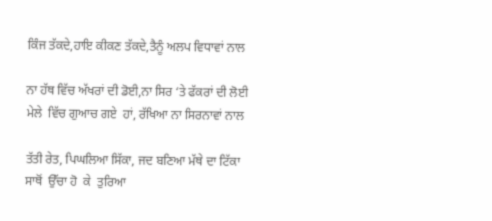ਕਿੰਜ ਤੱਕਦੇ,ਹਾਇ ਕੀਕਣ ਤੱਕਦੇ,ਤੈਨੂੰ ਅਲਪ ਵਿਧਾਵਾਂ ਨਾਲ

ਨਾ ਹੱਥ ਵਿੱਚ ਅੱਖਰਾਂ ਦੀ ਡੋਈ,ਨਾ ਸਿਰ ‘ਤੇ ਫੱਕਰਾਂ ਦੀ ਲੋਈ
ਮੇਲੇ  ਵਿੱਚ ਗੁਆਚ ਗਏ  ਹਾਂ, ਰੱਖਿਆ ਨਾ ਸਿਰਨਾਵਾਂ ਨਾਲ

ਤੱਤੀ ਰੇਤ, ਪਿਘਲਿਆ ਸਿੱਕਾ, ਜਦ ਬਣਿਆ ਮੱਥੇ ਦਾ ਟਿੱਕਾ
ਸਾਥੋਂ  ਉੱਚਾ ਹੋ  ਕੇ  ਤੁਰਿਆ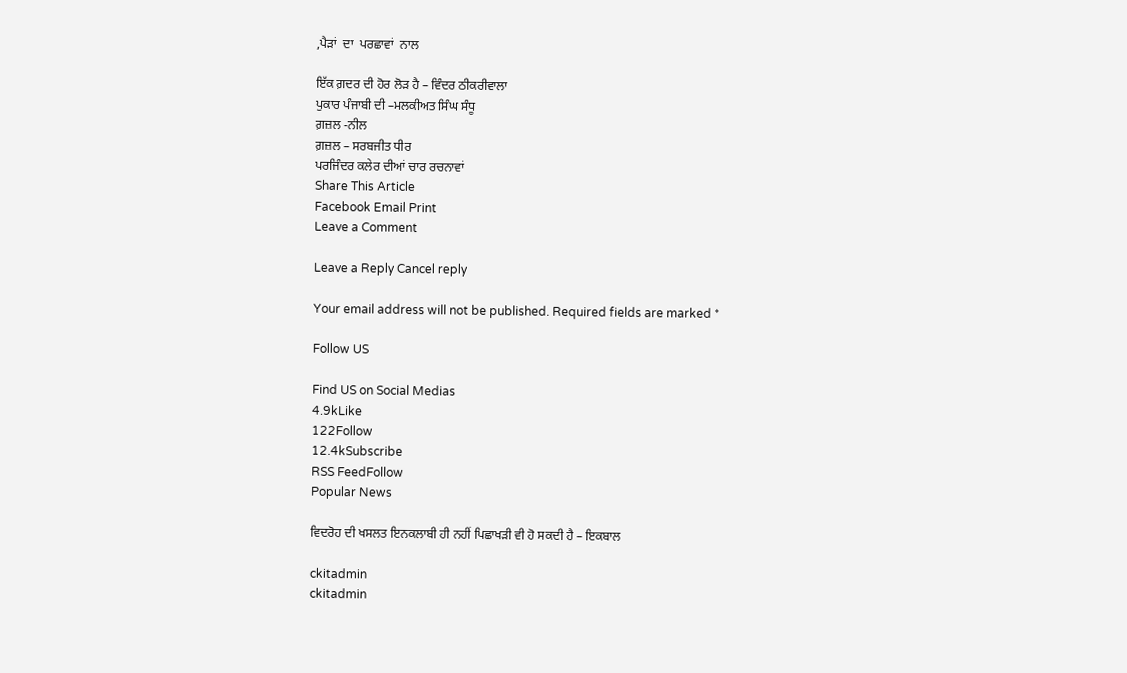,ਪੈੜਾਂ  ਦਾ  ਪਰਛਾਵਾਂ  ਨਾਲ

ਇੱਕ ਗ਼ਦਰ ਦੀ ਹੋਰ ਲੋੜ ਹੈ – ਵਿੰਦਰ ਠੀਕਰੀਵਾਲਾ
ਪੁਕਾਰ ਪੰਜਾਬੀ ਦੀ –ਮਲਕੀਅਤ ਸਿੰਘ ਸੰਧੂ
ਗ਼ਜ਼ਲ -ਨੀਲ
ਗ਼ਜ਼ਲ – ਸਰਬਜੀਤ ਧੀਰ
ਪਰਜਿੰਦਰ ਕਲੇਰ ਦੀਆਂ ਚਾਰ ਰਚਨਾਵਾਂ
Share This Article
Facebook Email Print
Leave a Comment

Leave a Reply Cancel reply

Your email address will not be published. Required fields are marked *

Follow US

Find US on Social Medias
4.9kLike
122Follow
12.4kSubscribe
RSS FeedFollow
Popular News

ਵਿਦਰੋਹ ਦੀ ਖਸਲਤ ਇਨਕਲਾਬੀ ਹੀ ਨਹੀਂ ਪਿਛਾਖੜੀ ਵੀ ਹੋ ਸਕਦੀ ਹੈ – ਇਕਬਾਲ

ckitadmin
ckitadmin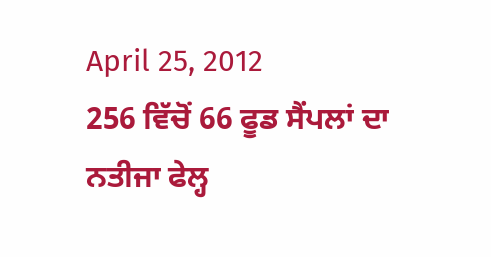April 25, 2012
256 ਵਿੱਚੋਂ 66 ਫੂਡ ਸੈਂਪਲਾਂ ਦਾ ਨਤੀਜਾ ਫੇਲ੍ਹ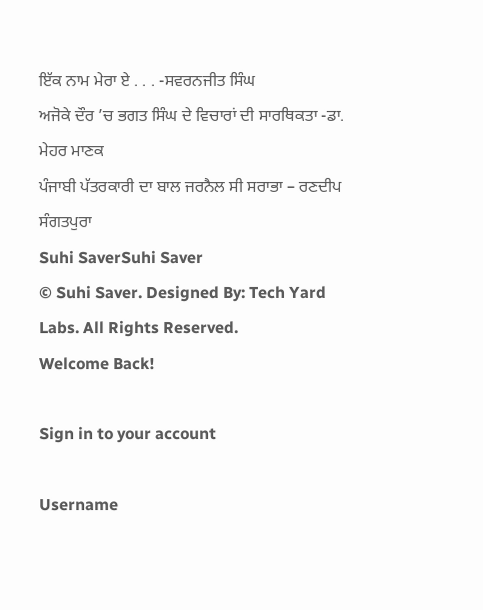ਇੱਕ ਨਾਮ ਮੇਰਾ ਏ . . . -ਸਵਰਨਜੀਤ ਸਿੰਘ
ਅਜੋਕੇ ਦੌਰ ’ਚ ਭਗਤ ਸਿੰਘ ਦੇ ਵਿਚਾਰਾਂ ਦੀ ਸਾਰਥਿਕਤਾ -ਡਾ. ਮੇਹਰ ਮਾਣਕ
ਪੰਜਾਬੀ ਪੱਤਰਕਾਰੀ ਦਾ ਬਾਲ ਜਰਨੈਲ ਸੀ ਸਰਾਭਾ – ਰਣਦੀਪ ਸੰਗਤਪੁਰਾ
Suhi SaverSuhi Saver
© Suhi Saver. Designed By: Tech Yard Labs. All Rights Reserved.
Welcome Back!

Sign in to your account

Username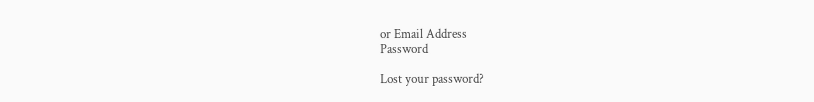or Email Address
Password

Lost your password?